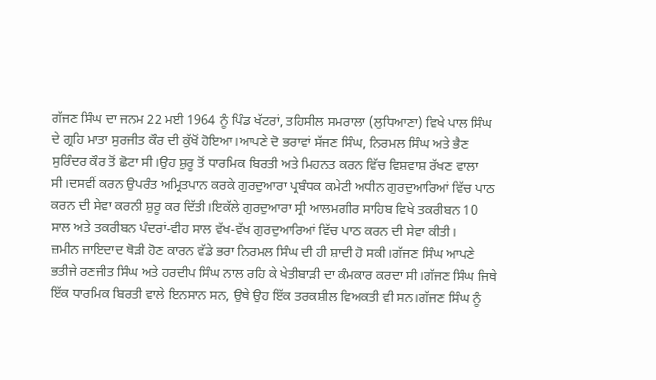ਗੱਜਣ ਸਿੰਘ ਦਾ ਜਨਮ 22 ਮਈ 1964 ਨੂੰ ਪਿੰਡ ਖੱਟਰਾਂ, ਤਹਿਸੀਲ ਸਮਰਾਲਾ (ਲੁਧਿਆਣਾ) ਵਿਖੇ ਪਾਲ ਸਿੰਘ ਦੇ ਗ੍ਰਹਿ ਮਾਤਾ ਸੁਰਜੀਤ ਕੌਰ ਦੀ ਕੁੱਖੋਂ ਹੋਇਆ।ਆਪਣੇ ਦੋ ਭਰਾਵਾਂ ਸੱਜਣ ਸਿੰਘ, ਨਿਰਮਲ ਸਿੰਘ ਅਤੇ ਭੈਣ ਸੁਰਿੰਦਰ ਕੌਰ ਤੋਂ ਛੋਟਾ ਸੀ।ਉਹ ਸ਼ੁਰੂ ਤੋਂ ਧਾਰਮਿਕ ਬਿਰਤੀ ਅਤੇ ਮਿਹਨਤ ਕਰਨ ਵਿੱਚ ਵਿਸ਼ਵਾਸ਼ ਰੱਖਣ ਵਾਲਾ ਸੀ।ਦਸਵੀਂ ਕਰਨ ਉਪਰੰਤ ਅਮ੍ਰਿਤਪਾਨ ਕਰਕੇ ਗੁਰਦੁਆਰਾ ਪ੍ਰਬੰਧਕ ਕਮੇਟੀ ਅਧੀਨ ਗੁਰਦੁਆਰਿਆਂ ਵਿੱਚ ਪਾਠ ਕਰਨ ਦੀ ਸੇਵਾ ਕਰਨੀ ਸ਼ੁਰੂ ਕਰ ਦਿੱਤੀ।ਇਕੱਲੇ ਗੁਰਦੁਆਰਾ ਸ੍ਰੀ ਆਲਮਗੀਰ ਸਾਹਿਬ ਵਿਖੇ ਤਕਰੀਬਨ 10 ਸਾਲ ਅਤੇ ਤਕਰੀਬਨ ਪੰਦਰਾਂ-ਵੀਹ ਸਾਲ ਵੱਖ-ਵੱਖ ਗੁਰਦੁਆਰਿਆਂ ਵਿੱਚ ਪਾਠ ਕਰਨ ਦੀ ਸੇਵਾ ਕੀਤੀ।
ਜ਼ਮੀਨ ਜਾਇਦਾਦ ਥੋੜੀ ਹੋਣ ਕਾਰਨ ਵੱਡੇ ਭਰਾ ਨਿਰਮਲ ਸਿੰਘ ਦੀ ਹੀ ਸ਼ਾਦੀ ਹੋ ਸਕੀ।ਗੱਜਣ ਸਿੰਘ ਆਪਣੇ ਭਤੀਜੇ ਰਣਜੀਤ ਸਿੰਘ ਅਤੇ ਹਰਦੀਪ ਸਿੰਘ ਨਾਲ ਰਹਿ ਕੇ ਖੇਤੀਬਾੜੀ ਦਾ ਕੰਮਕਾਰ ਕਰਦਾ ਸੀ।ਗੱਜਣ ਸਿੰਘ ਜਿਥੇ ਇੱਕ ਧਾਰਮਿਕ ਬਿਰਤੀ ਵਾਲੇ ਇਨਸਾਨ ਸਨ, ਉਥੇ ਉਹ ਇੱਕ ਤਰਕਸ਼ੀਲ ਵਿਅਕਤੀ ਵੀ ਸਨ।ਗੱਜਣ ਸਿੰਘ ਨੂੰ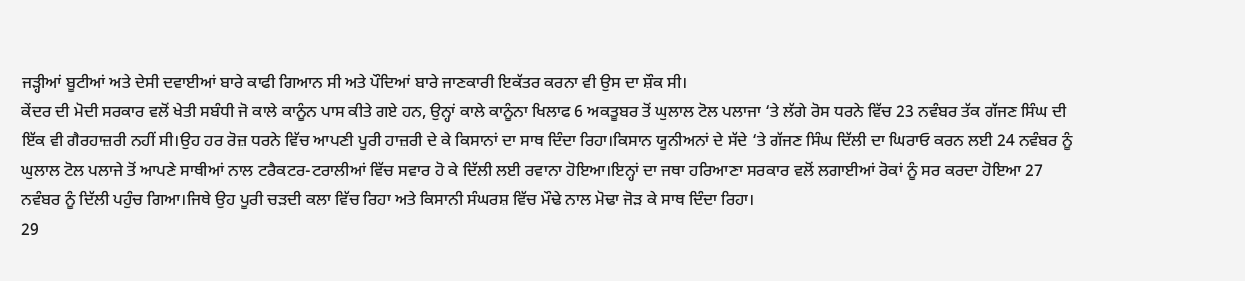ਜੜ੍ਹੀਆਂ ਬੂਟੀਆਂ ਅਤੇ ਦੇਸੀ ਦਵਾਈਆਂ ਬਾਰੇ ਕਾਫੀ ਗਿਆਨ ਸੀ ਅਤੇ ਪੌਦਿਆਂ ਬਾਰੇ ਜਾਣਕਾਰੀ ਇਕੱਤਰ ਕਰਨਾ ਵੀ ਉਸ ਦਾ ਸ਼ੌਕ ਸੀ।
ਕੇਂਦਰ ਦੀ ਮੋਦੀ ਸਰਕਾਰ ਵਲੋਂ ਖੇਤੀ ਸਬੰਧੀ ਜੋ ਕਾਲੇ ਕਾਨੂੰਨ ਪਾਸ ਕੀਤੇ ਗਏ ਹਨ, ਉਨ੍ਹਾਂ ਕਾਲੇ ਕਾਨੂੰਨਾ ਖਿਲਾਫ 6 ਅਕਤੂਬਰ ਤੋਂ ਘੁਲਾਲ ਟੋਲ ਪਲਾਜਾ ‘ਤੇ ਲੱਗੇ ਰੋਸ ਧਰਨੇ ਵਿੱਚ 23 ਨਵੰਬਰ ਤੱਕ ਗੱਜਣ ਸਿੰਘ ਦੀ ਇੱਕ ਵੀ ਗੈਰਹਾਜ਼ਰੀ ਨਹੀਂ ਸੀ।ਉਹ ਹਰ ਰੋਜ਼ ਧਰਨੇ ਵਿੱਚ ਆਪਣੀ ਪੂਰੀ ਹਾਜ਼ਰੀ ਦੇ ਕੇ ਕਿਸਾਨਾਂ ਦਾ ਸਾਥ ਦਿੰਦਾ ਰਿਹਾ।ਕਿਸਾਨ ਯੂਨੀਅਨਾਂ ਦੇ ਸੱਦੇ ‘ਤੇ ਗੱਜਣ ਸਿੰਘ ਦਿੱਲੀ ਦਾ ਘਿਰਾਓ ਕਰਨ ਲਈ 24 ਨਵੰਬਰ ਨੂੰ ਘੁਲਾਲ ਟੋਲ ਪਲਾਜੇ ਤੋਂ ਆਪਣੇ ਸਾਥੀਆਂ ਨਾਲ ਟਰੈਕਟਰ-ਟਰਾਲੀਆਂ ਵਿੱਚ ਸਵਾਰ ਹੋ ਕੇ ਦਿੱਲੀ ਲਈ ਰਵਾਨਾ ਹੋਇਆ।ਇਨ੍ਹਾਂ ਦਾ ਜਥਾ ਹਰਿਆਣਾ ਸਰਕਾਰ ਵਲੋਂ ਲਗਾਈਆਂ ਰੋਕਾਂ ਨੂੰ ਸਰ ਕਰਦਾ ਹੋਇਆ 27 ਨਵੰਬਰ ਨੂੰ ਦਿੱਲੀ ਪਹੁੰਚ ਗਿਆ।ਜਿਥੇ ਉਹ ਪੂਰੀ ਚੜਦੀ ਕਲਾ ਵਿੱਚ ਰਿਹਾ ਅਤੇ ਕਿਸਾਨੀ ਸੰਘਰਸ਼ ਵਿੱਚ ਮੌਢੇ ਨਾਲ ਮੋਢਾ ਜੋੜ ਕੇ ਸਾਥ ਦਿੰਦਾ ਰਿਹਾ।
29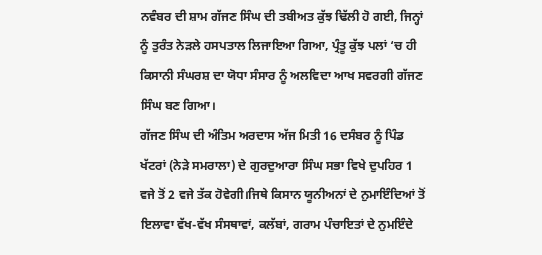ਨਵੰਬਰ ਦੀ ਸ਼ਾਮ ਗੱਜਣ ਸਿੰਘ ਦੀ ਤਬੀਅਤ ਕੁੱਝ ਢਿੱਲੀ ਹੋ ਗਈ, ਜਿਨ੍ਹਾਂ ਨੂੰ ਤੁਰੰਤ ਨੇੜਲੇ ਹਸਪਤਾਲ ਲਿਜਾਇਆ ਗਿਆ, ਪ੍ਰੰਤੂ ਕੁੱਝ ਪਲਾਂ ‘ਚ ਹੀ ਕਿਸਾਨੀ ਸੰਘਰਸ਼ ਦਾ ਯੋਧਾ ਸੰਸਾਰ ਨੂੰ ਅਲਵਿਦਾ ਆਖ ਸਵਰਗੀ ਗੱਜਣ ਸਿੰਘ ਬਣ ਗਿਆ।
ਗੱਜਣ ਸਿੰਘ ਦੀ ਅੰਤਿਮ ਅਰਦਾਸ ਅੱਜ ਮਿਤੀ 16 ਦਸੰਬਰ ਨੂੰ ਪਿੰਡ ਖੱਟਰਾਂ (ਨੇੜੇ ਸਮਰਾਲਾ) ਦੇ ਗੁਰਦੁਆਰਾ ਸਿੰਘ ਸਭਾ ਵਿਖੇ ਦੁਪਹਿਰ 1 ਵਜੇ ਤੋਂ 2 ਵਜੇ ਤੱਕ ਹੋਵੇਗੀ।ਜਿਥੇ ਕਿਸਾਨ ਯੂਨੀਅਨਾਂ ਦੇ ਨੁਮਾਇੰਦਿਆਂ ਤੋਂ ਇਲਾਵਾ ਵੱਖ-ਵੱਖ ਸੰਸਥਾਵਾਂ, ਕਲੱਬਾਂ, ਗਰਾਮ ਪੰਚਾਇਤਾਂ ਦੇ ਨੁਮਇੰਦੇ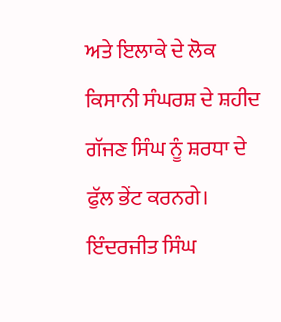ਅਤੇ ਇਲਾਕੇ ਦੇ ਲੋਕ ਕਿਸਾਨੀ ਸੰਘਰਸ਼ ਦੇ ਸ਼ਹੀਦ ਗੱਜਣ ਸਿੰਘ ਨੂੰ ਸ਼ਰਧਾ ਦੇ ਫੁੱਲ ਭੇਂਟ ਕਰਨਗੇ।
ਇੰਦਰਜੀਤ ਸਿੰਘ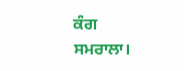ਕੰਗ
ਸਮਰਾਲਾ।